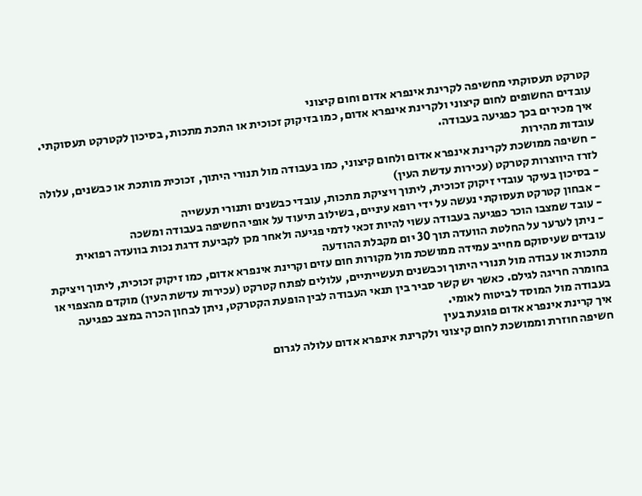קטרקט תעסוקתי מחשיפה לקרינת אינפרא אדום וחום קיצוני
עובדים החשופים לחום קיצוני ולקרינת אינפרא אדום, כמו בזיקוק זכוכית או התכת מתכות, בסיכון לקטרקט תעסוקתי. איך מכירים בכך כפגיעה בעבודה.
עובדות מהירות
- חשיפה ממושכת לקרינת אינפרא אדום ולחום קיצוני, כמו בעבודה מול תנורי היתוך, זכוכית מותכת או כבשנים, עלולה לזרז היווצרות קטרקט (עכירות עדשת העין)
- בסיכון בעיקר עובדי זיקוק זכוכית, ליתוך ויציקת מתכות, עובדי כבשנים ותנורי תעשייה
- אבחון קטרקט תעסוקתי נעשה על ידי רופא עיניים, בשילוב תיעוד על אופי החשיפה בעבודה ומשכה
- עובד שמצבו הוכר כפגיעה בעבודה עשוי להיות זכאי לדמי פגיעה ולאחר מכן לקביעת דרגת נכות בוועדה רפואית
- ניתן לערער על החלטת הוועדה תוך 30 יום מקבלת ההודעה
עובדים שעיסוקם מחייב עמידה ממושכת מול מקורות חום עזים וקרינת אינפרא אדום, כמו זיקוק זכוכית, ליתוך ויציקת מתכות או עבודה מול תנורי היתוך וכבשנים תעשייתיים, עלולים לפתח קטרקט (עכירות עדשת העין) מוקדם מהצפוי או בחומרה חריגה לגילם. כאשר יש קשר סביר בין תנאי העבודה לבין הופעת הקטרקט, ניתן לבחון הכרה במצב כפגיעה בעבודה מול המוסד לביטוח לאומי.
איך קרינת אינפרא אדום פוגעת בעין
חשיפה חוזרת וממושכת לחום קיצוני ולקרינת אינפרא אדום עלולה לגרום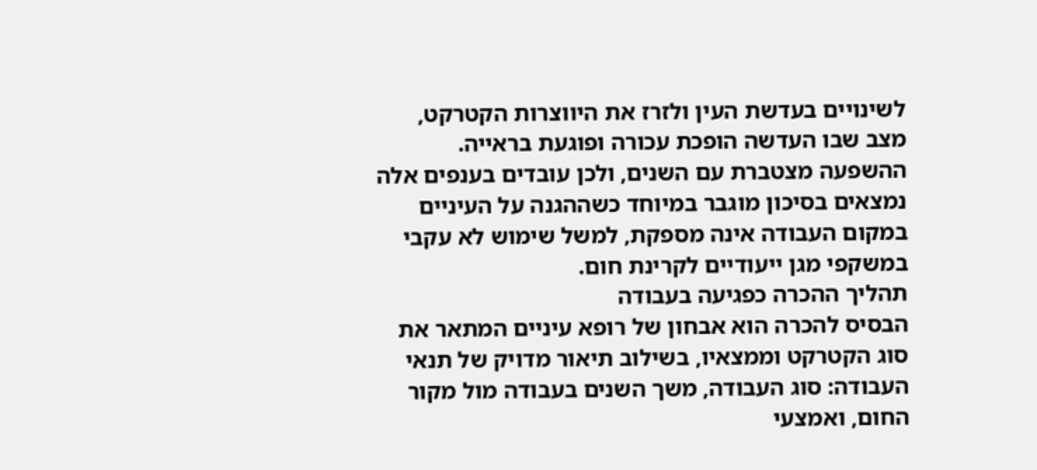לשינויים בעדשת העין ולזרז את היווצרות הקטרקט, מצב שבו העדשה הופכת עכורה ופוגעת בראייה. ההשפעה מצטברת עם השנים, ולכן עובדים בענפים אלה נמצאים בסיכון מוגבר במיוחד כשההגנה על העיניים במקום העבודה אינה מספקת, למשל שימוש לא עקבי במשקפי מגן ייעודיים לקרינת חום.
תהליך ההכרה כפגיעה בעבודה
הבסיס להכרה הוא אבחון של רופא עיניים המתאר את סוג הקטרקט וממצאיו, בשילוב תיאור מדויק של תנאי העבודה: סוג העבודה, משך השנים בעבודה מול מקור החום, ואמצעי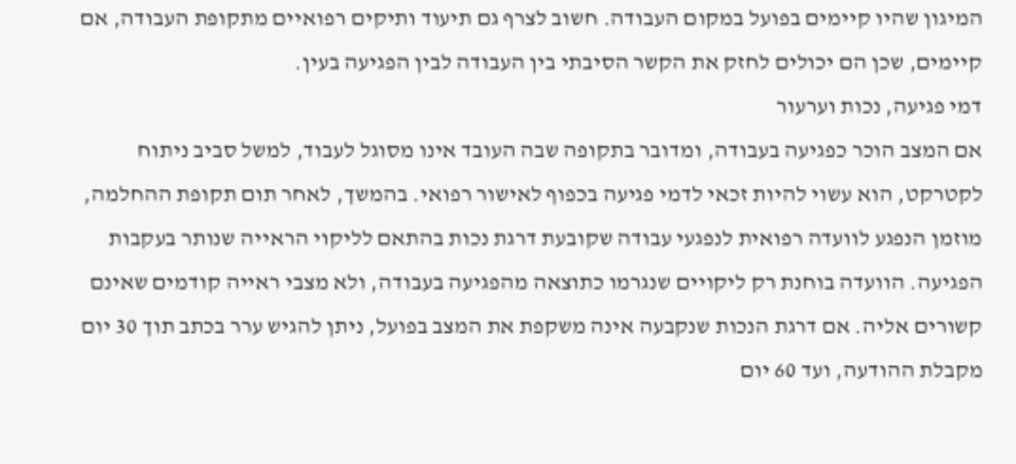המיגון שהיו קיימים בפועל במקום העבודה. חשוב לצרף גם תיעוד ותיקים רפואיים מתקופת העבודה, אם קיימים, שכן הם יכולים לחזק את הקשר הסיבתי בין העבודה לבין הפגיעה בעין.
דמי פגיעה, נכות וערעור
אם המצב הוכר כפגיעה בעבודה, ומדובר בתקופה שבה העובד אינו מסוגל לעבוד, למשל סביב ניתוח לקטרקט, הוא עשוי להיות זכאי לדמי פגיעה בכפוף לאישור רפואי. בהמשך, לאחר תום תקופת ההחלמה, מוזמן הנפגע לוועדה רפואית לנפגעי עבודה שקובעת דרגת נכות בהתאם לליקוי הראייה שנותר בעקבות הפגיעה. הוועדה בוחנת רק ליקויים שנגרמו כתוצאה מהפגיעה בעבודה, ולא מצבי ראייה קודמים שאינם קשורים אליה. אם דרגת הנכות שנקבעה אינה משקפת את המצב בפועל, ניתן להגיש ערר בכתב תוך 30 יום מקבלת ההודעה, ועד 60 יום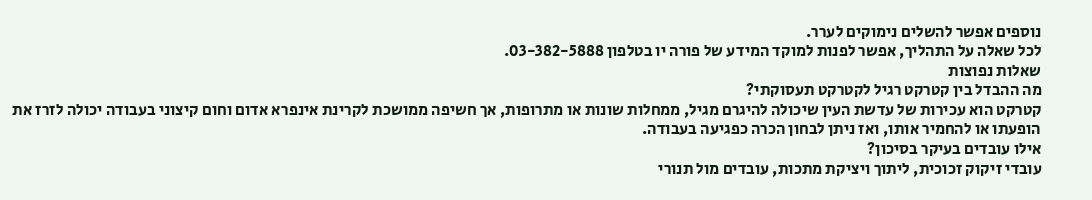נוספים אפשר להשלים נימוקים לערר.
לכל שאלה על התהליך, אפשר לפנות למוקד המידע של פורה יו בטלפון 03-382-5888.
שאלות נפוצות
מה ההבדל בין קטרקט רגיל לקטרקט תעסוקתי?
קטרקט הוא עכירות של עדשת העין שיכולה להיגרם מגיל, ממחלות שונות או מתרופות, אך חשיפה ממושכת לקרינת אינפרא אדום וחום קיצוני בעבודה יכולה לזרז את הופעתו או להחמיר אותו, ואז ניתן לבחון הכרה כפגיעה בעבודה.
אילו עובדים בעיקר בסיכון?
עובדי זיקוק זכוכית, ליתוך ויציקת מתכות, עובדים מול תנורי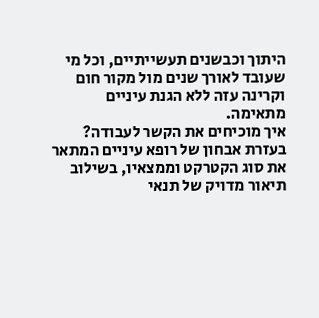היתוך וכבשנים תעשייתיים, וכל מי שעובד לאורך שנים מול מקור חום וקרינה עזה ללא הגנת עיניים מתאימה.
איך מוכיחים את הקשר לעבודה?
בעזרת אבחון של רופא עיניים המתאר את סוג הקטרקט וממצאיו, בשילוב תיאור מדויק של תנאי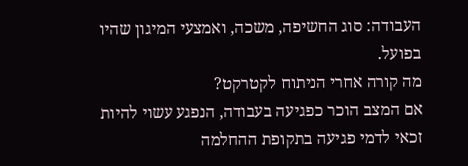העבודה: סוג החשיפה, משכה, ואמצעי המיגון שהיו בפועל.
מה קורה אחרי הניתוח לקטרקט?
אם המצב הוכר כפגיעה בעבודה, הנפגע עשוי להיות זכאי לדמי פגיעה בתקופת ההחלמה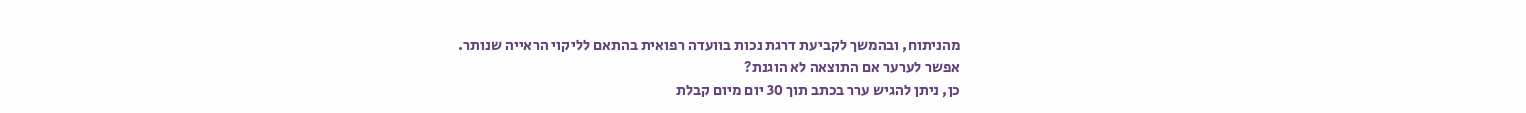מהניתוח, ובהמשך לקביעת דרגת נכות בוועדה רפואית בהתאם לליקוי הראייה שנותר.
אפשר לערער אם התוצאה לא הוגנת?
כן, ניתן להגיש ערר בכתב תוך 30 יום מיום קבלת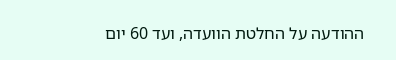ההודעה על החלטת הוועדה, ועד 60 יום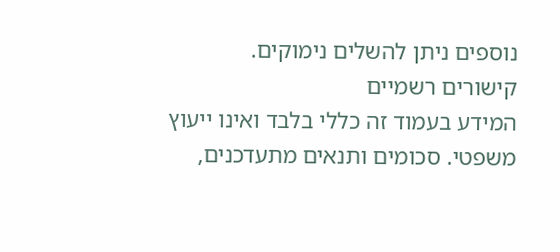נוספים ניתן להשלים נימוקים.
קישורים רשמיים
המידע בעמוד זה כללי בלבד ואינו ייעוץ משפטי. סכומים ותנאים מתעדכנים,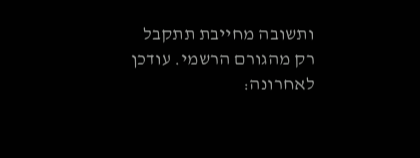ותשובה מחייבת תתקבל רק מהגורם הרשמי. עודכן לאחרונה: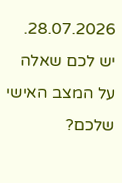28.07.2026. יש לכם שאלה על המצב האישי שלכם?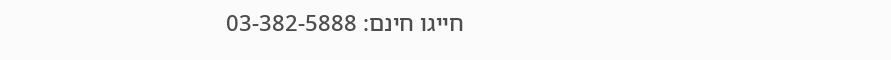חייגו חינם: 03-382-5888